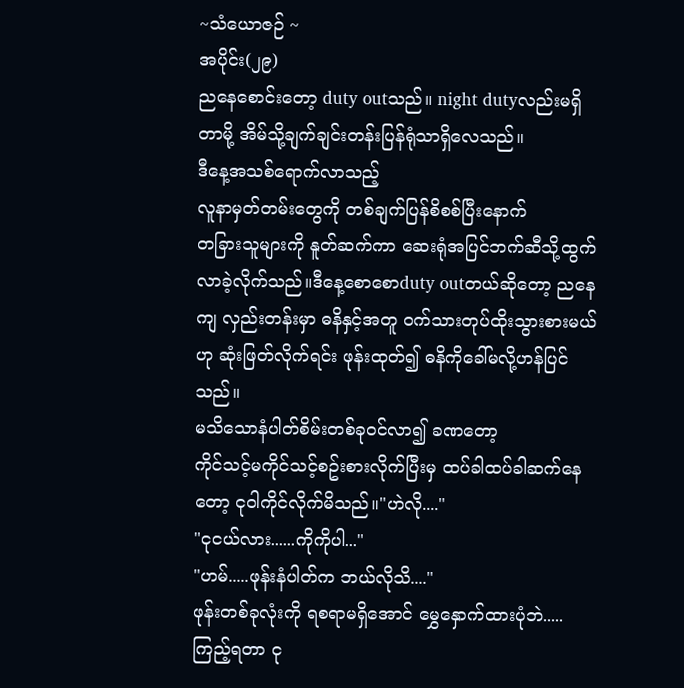~သံယောဇဉ် ~
အပိုင်း(၂၉)
ညနေစောင်းတော့ duty outသည်။ night dutyလည်းမရှိတာမို့ အိမ်သို့ချက်ချင်းတန်းပြန်ရုံသာရှိလေသည်။
ဒီနေ့အသစ်ရောက်လာသည့်
လူနာမှတ်တမ်းတွေကို တစ်ချက်ပြန်စိစစ်ပြီးနောက်
တခြားသူများကို နူတ်ဆက်ကာ ဆေးရုံအပြင်ဘက်ဆီသို့ထွက်လာခဲ့လိုက်သည်။ဒီနေ့စောစောduty outတယ်ဆိုတော့ ညနေကျ လှည်းတန်းမှာ ဓနိနှင့်အတူ ဝက်သားတုပ်ထိုးသွားစားမယ်ဟု ဆုံးဖြတ်လိုက်ရင်း ဖုန်းထုတ်၍ ဓနိကိုခေါ်မလို့ဟန်ပြင်သည်။
မသိသောနံပါတ်စိမ်းတစ်ခုဝင်လာ၍ ခဏတော့
ကိုင်သင့်မကိုင်သင့်စဥ်းစားလိုက်ပြီးမှ ထပ်ခါထပ်ခါဆက်နေတော့ ငုဝါကိုင်လိုက်မိသည်။"ဟဲလို...."
"ငုငယ်လား......ကိုကိုပါ..."
"ဟမ်.....ဖုန်းနံပါတ်က ဘယ်လိုသိ...."
ဖုန်းတစ်ခုလုံးကို ရစရာမရှိအောင် မွှေနှောက်ထားပုံဘဲ.....
ကြည့်ရတာ ငု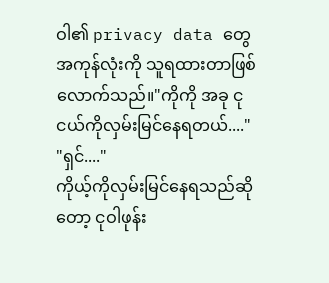ဝါ၏ privacy data တွေအကုန်လုံးကို သူရထားတာဖြစ်လောက်သည်။"ကိုကို အခု ငုငယ်ကိုလှမ်းမြင်နေရတယ်...."
"ရှင်...."
ကိုယ့်ကိုလှမ်းမြင်နေရသည်ဆိုတော့ ငုဝါဖုန်း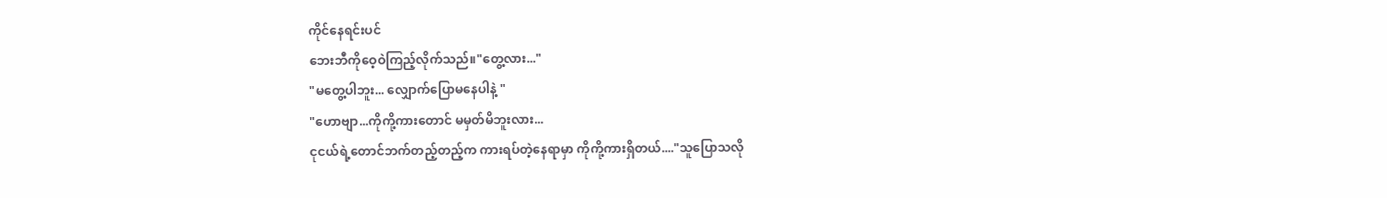ကိုင်နေရင်းပင်
ဘေးဘီကိုဝေ့ဝဲကြည့်လိုက်သည်။"တွေ့လား..."
"မတွေ့ပါဘူး... လျှောက်ပြောမနေပါနဲ့ "
"ဟောဗျာ...ကိုကို့ကားတောင် မမှတ်မိဘူးလား...
ငုငယ်ရဲ့တောင်ဘက်တည့်တည့်က ကားရပ်တဲ့နေရာမှာ ကိုကို့ကားရှိတယ်...."သူပြောသလို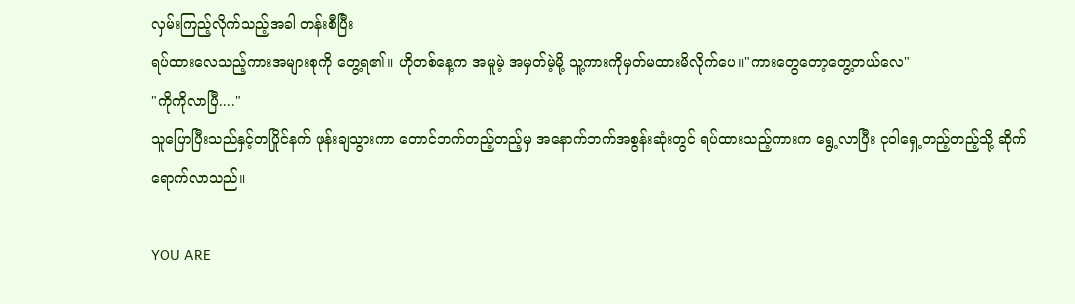လှမ်းကြည့်လိုက်သည့်အခါ တန်းစီပြီး
ရပ်ထားလေသည့်ကားအများစုကို တွေ့ရ၏။ ဟိုတစ်နေ့က အမူမဲ့ အမှတ်မဲ့မို့ သူ့ကားကိုမှတ်မထားမိလိုက်ပေ။"ကားတွေတော့တွေ့တယ်လေ"
"ကိုကိုလာပြီ...."
သူပြောပြီးသည်နှင့်တပြိုင်နက် ဖုန်းချသွားကာ တောင်ဘက်တည့်တည့်မှ အနောက်ဘက်အစွန်းဆုံးတွင် ရပ်ထားသည့်ကားက ရွေ့လာပြီး ငုဝါရှေ့တည့်တည့်သို့ ဆိုက်ရောက်လာသည်။

YOU ARE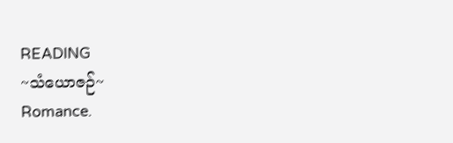READING
~သံယောဇဉ်~
Romance.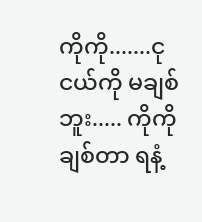ကိုကို.......ငုငယ်ကို မချစ်ဘူး..... ကိုကိုချစ်တာ ရနံ့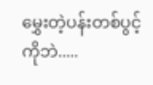မွှေးတဲ့ပန်းတစ်ပွင့်ကိုဘဲ.....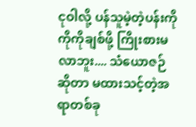ငုဝါလို့ ပန်သူမဲ့တဲ့ပန်းကို ကိုကိုချစ်ဖို့ ကြိုးစားမလာဘူး.... သံယောဇဉ်ဆိုတာ မထားသင့်တဲ့အရာတစ်ခု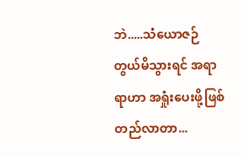ဘဲ.....သံယောဇဉ်တွယ်မိသွားရင် အရာရာဟာ အရှုံးပေးဖို့ဖြစ်တည်လာတာ...